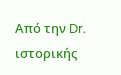Από την Dr. ιστορικής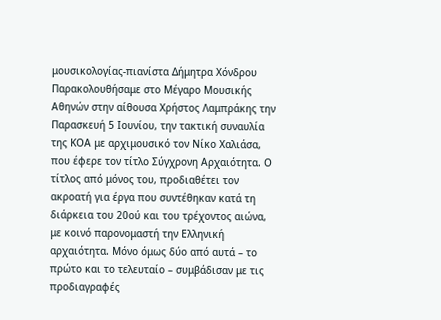μουσικολογίας-πιανίστα Δήμητρα Χόνδρου
Παρακολουθήσαμε στο Μέγαρο Μουσικής Αθηνών στην αίθουσα Χρήστος Λαμπράκης την Παρασκευή 5 Ιουνίου, την τακτική συναυλία της ΚΟΑ με αρχιμουσικό τον Νίκο Χαλιάσα, που έφερε τον τίτλο Σύγχρονη Αρχαιότητα. Ο τίτλος από μόνος του, προδιαθέτει τον ακροατή για έργα που συντέθηκαν κατά τη διάρκεια του 20ού και του τρέχοντος αιώνα, με κοινό παρονομαστή την Ελληνική αρχαιότητα. Μόνο όμως δύο από αυτά – το πρώτο και το τελευταίο – συμβάδισαν με τις προδιαγραφές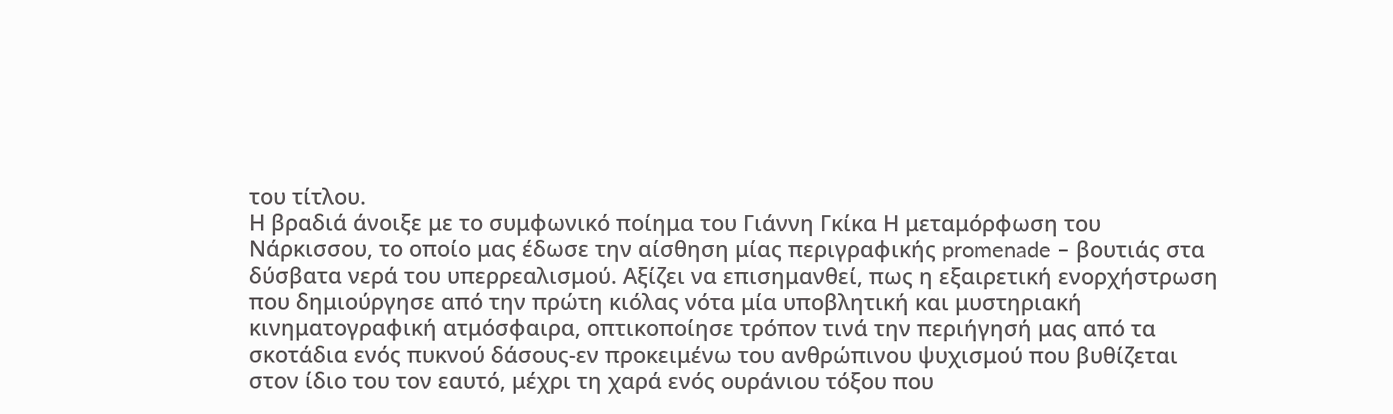του τίτλου.
Η βραδιά άνοιξε με το συμφωνικό ποίημα του Γιάννη Γκίκα Η μεταμόρφωση του Νάρκισσου, το οποίο μας έδωσε την αίσθηση μίας περιγραφικής promenade – βουτιάς στα δύσβατα νερά του υπερρεαλισμού. Αξίζει να επισημανθεί, πως η εξαιρετική ενορχήστρωση που δημιούργησε από την πρώτη κιόλας νότα μία υποβλητική και μυστηριακή κινηματογραφική ατμόσφαιρα, οπτικοποίησε τρόπον τινά την περιήγησή μας από τα σκοτάδια ενός πυκνού δάσους-εν προκειμένω του ανθρώπινου ψυχισμού που βυθίζεται στον ίδιο του τον εαυτό, μέχρι τη χαρά ενός ουράνιου τόξου που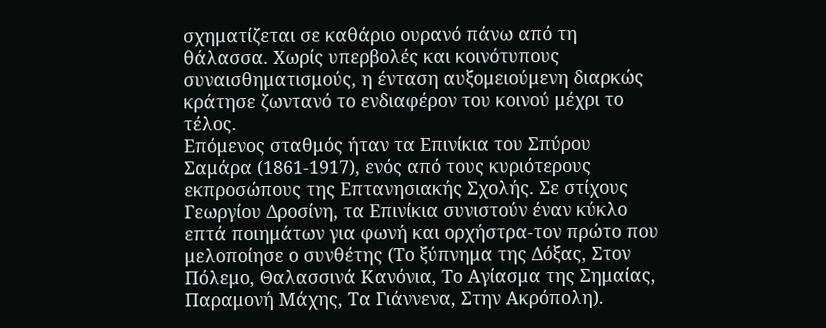σχηματίζεται σε καθάριο ουρανό πάνω από τη θάλασσα. Χωρίς υπερβολές και κοινότυπους συναισθηματισμούς, η ένταση αυξομειούμενη διαρκώς κράτησε ζωντανό το ενδιαφέρον του κοινού μέχρι το τέλος.
Επόμενος σταθμός ήταν τα Επινίκια του Σπύρου Σαμάρα (1861-1917), ενός από τους κυριότερους εκπροσώπους της Επτανησιακής Σχολής. Σε στίχους Γεωργίου Δροσίνη, τα Επινίκια συνιστούν έναν κύκλο επτά ποιημάτων για φωνή και ορχήστρα-τον πρώτο που μελοποίησε ο συνθέτης (Το ξύπνημα της Δόξας, Στον Πόλεμο, Θαλασσινά Κανόνια, Το Αγίασμα της Σημαίας, Παραμονή Μάχης, Τα Γιάννενα, Στην Ακρόπολη).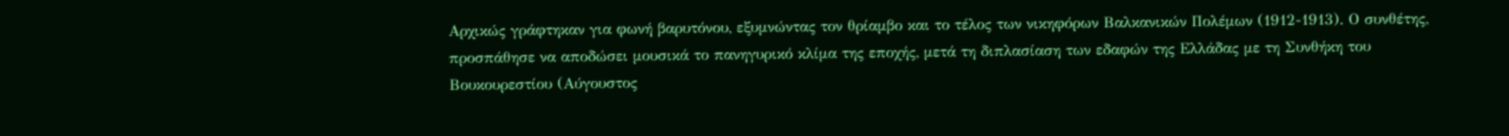Αρχικώς γράφτηκαν για φωνή βαρυτόνου, εξυμνώντας τον θρίαμβο και το τέλος των νικηφόρων Βαλκανικών Πολέμων (1912-1913). Ο συνθέτης, προσπάθησε να αποδώσει μουσικά το πανηγυρικό κλίμα της εποχής, μετά τη διπλασίαση των εδαφών της Ελλάδας με τη Συνθήκη του Βουκουρεστίου (Αύγουστος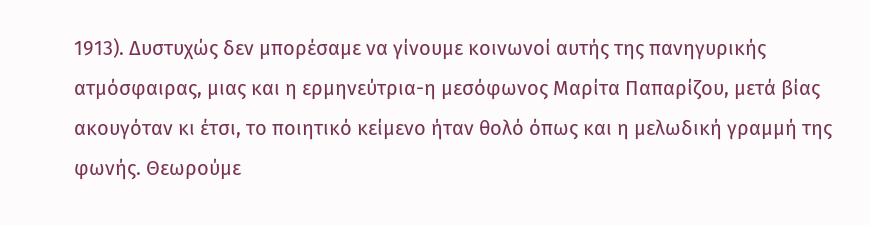1913). Δυστυχώς δεν μπορέσαμε να γίνουμε κοινωνοί αυτής της πανηγυρικής ατμόσφαιρας, μιας και η ερμηνεύτρια-η μεσόφωνος Μαρίτα Παπαρίζου, μετά βίας ακουγόταν κι έτσι, το ποιητικό κείμενο ήταν θολό όπως και η μελωδική γραμμή της φωνής. Θεωρούμε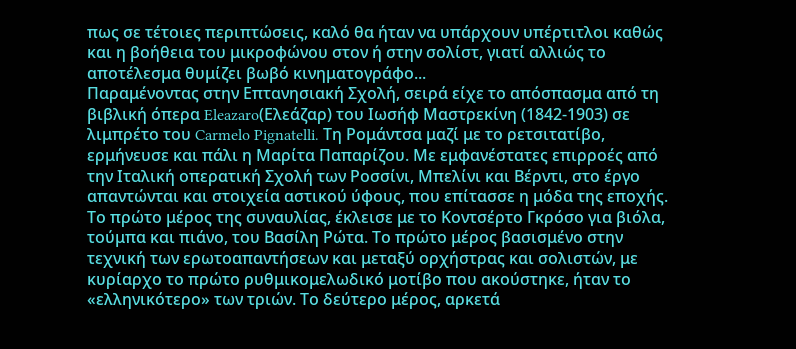πως σε τέτοιες περιπτώσεις, καλό θα ήταν να υπάρχουν υπέρτιτλοι καθώς και η βοήθεια του μικροφώνου στον ή στην σολίστ, γιατί αλλιώς το αποτέλεσμα θυμίζει βωβό κινηματογράφο...
Παραμένοντας στην Επτανησιακή Σχολή, σειρά είχε το απόσπασμα από τη βιβλική όπερα Eleazaro(Ελεάζαρ) του Ιωσήφ Μαστρεκίνη (1842-1903) σε λιμπρέτο του Carmelo Pignatelli. Τη Ρομάντσα μαζί με το ρετσιτατίβο, ερμήνευσε και πάλι η Μαρίτα Παπαρίζου. Με εμφανέστατες επιρροές από την Ιταλική οπερατική Σχολή των Ροσσίνι, Μπελίνι και Βέρντι, στο έργο απαντώνται και στοιχεία αστικού ύφους, που επίτασσε η μόδα της εποχής.
Το πρώτο μέρος της συναυλίας, έκλεισε με το Κοντσέρτο Γκρόσο για βιόλα, τούμπα και πιάνο, του Βασίλη Ρώτα. Το πρώτο μέρος βασισμένο στην τεχνική των ερωτοαπαντήσεων και μεταξύ ορχήστρας και σολιστών, με κυρίαρχο το πρώτο ρυθμικομελωδικό μοτίβο που ακούστηκε, ήταν το «ελληνικότερο» των τριών. Το δεύτερο μέρος, αρκετά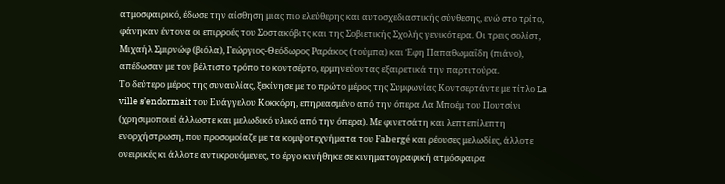ατμοσφαιρικό, έδωσε την αίσθηση μιας πιο ελεύθερης και αυτοσχεδιαστικής σύνθεσης, ενώ στο τρίτο, φάνηκαν έντονα οι επιρροές του Σοστακόβιτς και της Σοβιετικής Σχολής γενικότερα. Οι τρεις σολίστ, Μιχαήλ Σμιρνώφ (βιόλα), Γεώργιος-Θεόδωρος Ραράκος (τούμπα) και Έφη Παπαθωμαΐδη (πιάνο), απέδωσαν με τον βέλτιστο τρόπο το κοντσέρτο, ερμηνεύοντας εξαιρετικά την παρτιτούρα.
Το δεύτερο μέρος της συναυλίας, ξεκίνησε με το πρώτο μέρος της Συμφωνίας Κοντσερτάντε με τίτλο La ville s’endormait του Ευάγγελου Κοκκόρη, επηρεασμένο από την όπερα Λα Μποέμ του Πουτσίνι (χρησιμοποιεί άλλωστε και μελωδικό υλικό από την όπερα). Με φινετσάτη και λεπτεπίλεπτη ενορχήστρωση, που προσομοίαζε με τα κομψοτεχνήματα του Fabergé και ρέουσες μελωδίες, άλλοτε ονειρικές κι άλλοτε αντικρουόμενες, το έργο κινήθηκε σε κινηματογραφική ατμόσφαιρα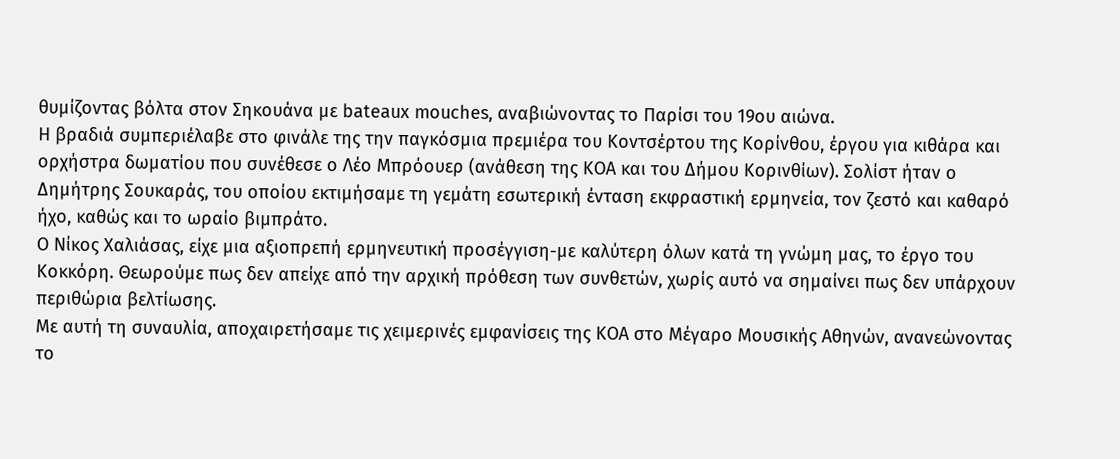θυμίζοντας βόλτα στον Σηκουάνα με bateaux mouches, αναβιώνοντας το Παρίσι του 19ου αιώνα.
Η βραδιά συμπεριέλαβε στο φινάλε της την παγκόσμια πρεμιέρα του Κοντσέρτου της Κορίνθου, έργου για κιθάρα και ορχήστρα δωματίου που συνέθεσε ο Λέο Μπρόουερ (ανάθεση της ΚΟΑ και του Δήμου Κορινθίων). Σολίστ ήταν ο Δημήτρης Σουκαράς, του οποίου εκτιμήσαμε τη γεμάτη εσωτερική ένταση εκφραστική ερμηνεία, τον ζεστό και καθαρό ήχο, καθώς και το ωραίο βιμπράτο.
Ο Νίκος Χαλιάσας, είχε μια αξιοπρεπή ερμηνευτική προσέγγιση-με καλύτερη όλων κατά τη γνώμη μας, το έργο του Κοκκόρη. Θεωρούμε πως δεν απείχε από την αρχική πρόθεση των συνθετών, χωρίς αυτό να σημαίνει πως δεν υπάρχουν περιθώρια βελτίωσης.
Με αυτή τη συναυλία, αποχαιρετήσαμε τις χειμερινές εμφανίσεις της ΚΟΑ στο Μέγαρο Μουσικής Αθηνών, ανανεώνοντας το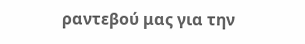ραντεβού μας για την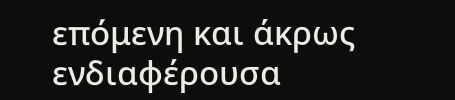επόμενη και άκρως ενδιαφέρουσα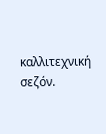καλλιτεχνική σεζόν.